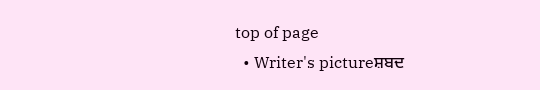top of page
  • Writer's pictureਸ਼ਬਦ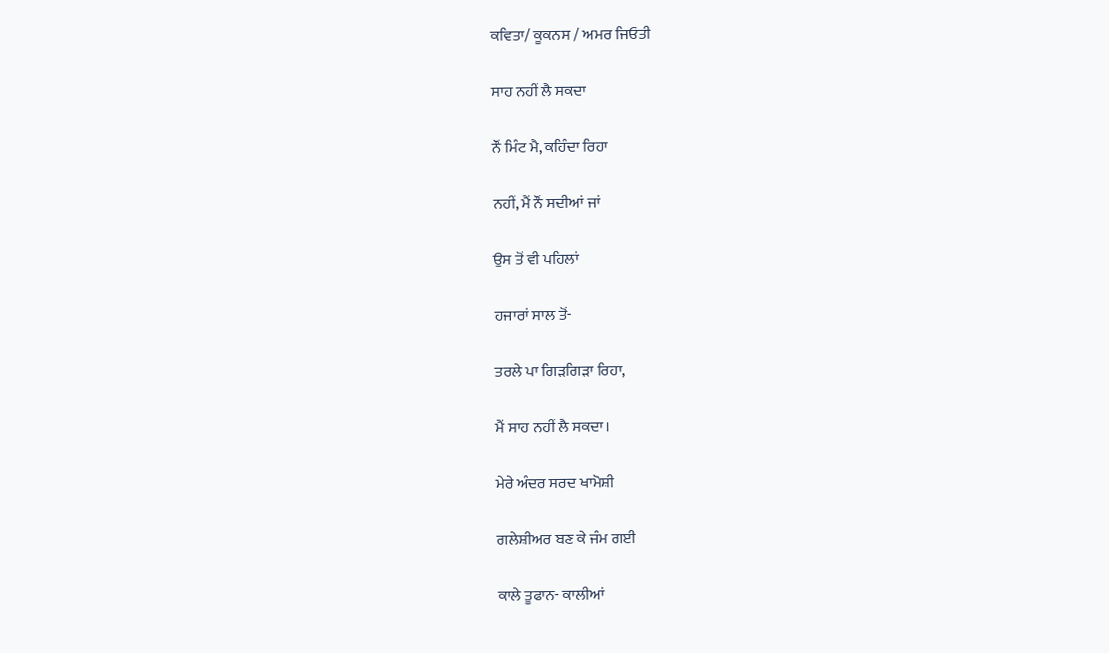ਕਵਿਤਾ/ ਕੂਕਨਸ / ਅਮਰ ਜਿਓਤੀ

ਸਾਹ ਨਹੀਂ ਲੈ ਸਕਦਾ

ਨੌਂ ਮਿੰਟ ਮੈ, ਕਹਿੰਦਾ ਰਿਹਾ

ਨਹੀਂ, ਮੈਂ ਨੌਂ ਸਦੀਆਂ ਜਾਂ

ਉਸ ਤੋਂ ਵੀ ਪਹਿਲਾਂ

ਹਜਾਰਾਂ ਸਾਲ ਤੋਂ-

ਤਰਲੇ ਪਾ ਗਿੜਗਿੜਾ ਰਿਹਾ,

ਮੈਂ ਸਾਹ ਨਹੀਂ ਲੈ ਸਕਦਾ।

ਮੇਰੇ ਅੰਦਰ ਸਰਦ ਖਾਮੋਸ਼ੀ

ਗਲੇਸ਼ੀਅਰ ਬਣ ਕੇ ਜੰਮ ਗਈ

ਕਾਲੇ ਤੂਫਾਨ- ਕਾਲੀਆਂ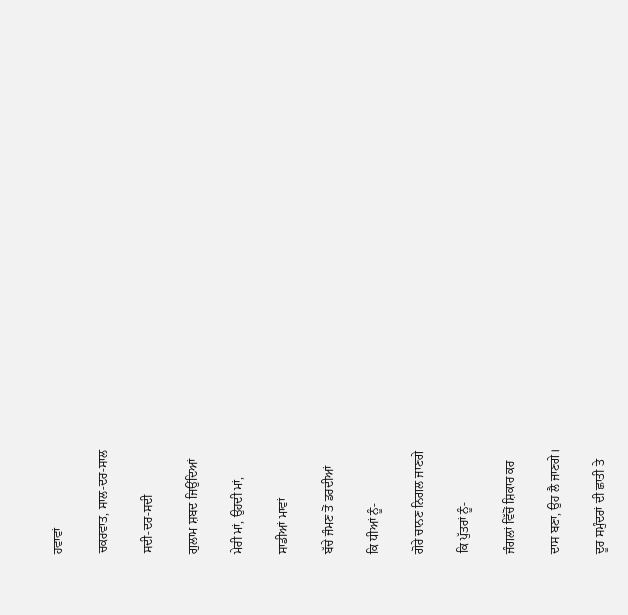ਹਵਾਵਾਂ

ਚਕਰਵਾਤ, ਸਾਲ-ਦਰ-ਸਾਲ

ਸਦੀ-ਦਰ-ਸਦੀ

ਗੁਲਾਮ ਸ਼ਬਦ ਜਿਉਂਦਿਆਂ

ਮੇਰੀ ਮਾਂ, ਉਹਦੀ ਮਾਂ,

ਸਾਡੀਆਂ ਮਾਵਾਂ

ਬੱਚੇ ਜੰਮਣ ਤੋਂ ਡਰਦੀਆਂ

ਕਿ ਧੀਆਂ ਨੂੰ-

ਗੋਰੇ ਚਾਨਣ ਨਿਗਲ ਜਾਣਗੇ

ਕਿ ਪੁੱਤਰਾਂ ਨੂੰ-

ਜੰਗਲਾਂ ਵਿੱਚੋਂ ਸ਼ਿਕਾਰ ਕਰ

ਦਾਸ ਬਣਾ, ਉਹ ਲੈ ਜਾਣਗੇ।

ਦੂਰ ਸਮੁੰਦਰਾਂ ਦੀ ਛਾਤੀ ਤੇ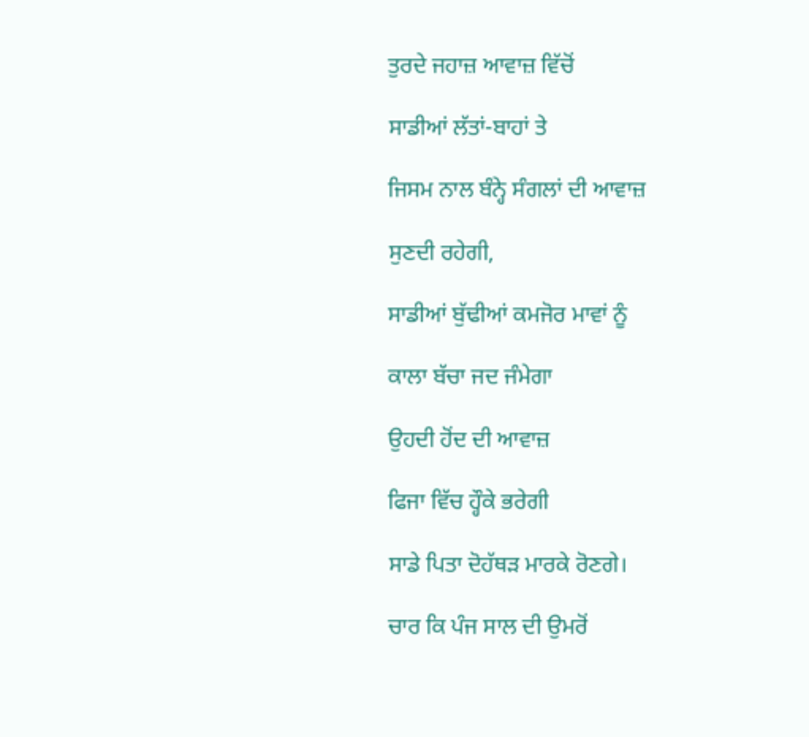ਤੁਰਦੇ ਜਹਾਜ਼ ਆਵਾਜ਼ ਵਿੱਚੋਂ

ਸਾਡੀਆਂ ਲੱਤਾਂ-ਬਾਹਾਂ ਤੇ

ਜਿਸਮ ਨਾਲ ਬੰਨ੍ਹੇ ਸੰਗਲਾਂ ਦੀ ਆਵਾਜ਼

ਸੁਣਦੀ ਰਹੇਗੀ,

ਸਾਡੀਆਂ ਬੁੱਢੀਆਂ ਕਮਜੋਰ ਮਾਵਾਂ ਨੂੰ

ਕਾਲਾ ਬੱਚਾ ਜਦ ਜੰਮੇਗਾ

ਉਹਦੀ ਹੋਂਦ ਦੀ ਆਵਾਜ਼

ਫਿਜਾ ਵਿੱਚ ਹ੍ਹੌਕੇ ਭਰੇਗੀ

ਸਾਡੇ ਪਿਤਾ ਦੋਹੱਥੜ ਮਾਰਕੇ ਰੋਣਗੇ।

ਚਾਰ ਕਿ ਪੰਜ ਸਾਲ ਦੀ ਉਮਰੋਂ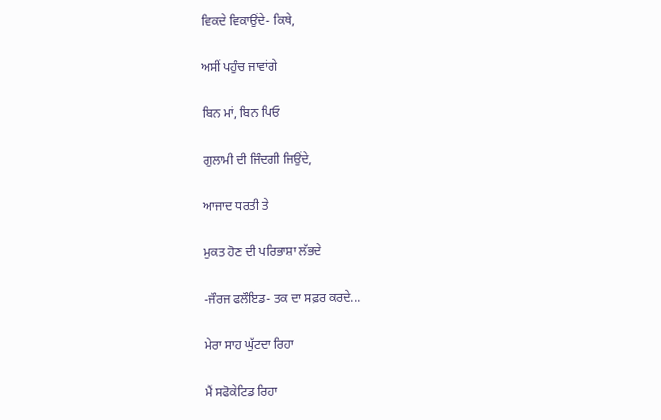ਵਿਕਦੇ ਵਿਕਾਉਂਦੇ- ਕਿਥੇ,

ਅਸੀਂ ਪਹੁੰਚ ਜਾਵਾਂਗੇ

ਬਿਨ ਮਾਂ, ਬਿਨ ਪਿਓ

ਗੁਲਾਮੀ ਦੀ ਜਿੰਦਗੀ ਜਿਉਂਦੇ,

ਆਜਾਦ ਧਰਤੀ ਤੇ

ਮੁਕਤ ਹੋਣ ਦੀ ਪਰਿਭਾਸ਼ਾ ਲੱਭਦੇ

-ਜੌਰਜ ਫਲੌਇਡ- ਤਕ ਦਾ ਸਫ਼ਰ ਕਰਦੇ...

ਮੇਰਾ ਸਾਹ ਘੁੱਟਦਾ ਰਿਹਾ

ਮੈਂ ਸਫੋਕੇਟਿਡ ਰਿਹਾ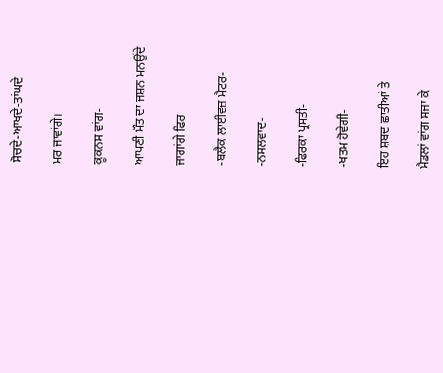ਸੋਚਦੇ-ਆਖਦੇ-ਤਾਂਘਦੇ

ਮਰ ਜਾਵਾਂਗੇ।

ਕੂਕਨਸ ਵਾਂਗ-

ਆਪਣੀ ਮੌਤ ਦਾ ਜਸ਼ਨ ਮਨਉਂਦੇ

ਜਾਗਾਂਗੇ ਫਿਰ

-ਬਲੈਕ ਲਾਈਵਜ਼ ਮੈਟਰ-

-ਨਸਲਵਾਦ-

-ਫਿਰਕਾ ਪ੍ਰਸਤੀ-

-ਖਤਮ ਹੋਵੇਗੀ-

ਇਹ ਸ਼ਬਦ ਛਾਤੀਆਂ ਤੇ

ਮੈਡਲਾਂ ਵਾਂਗ ਸਜਾ ਕੇ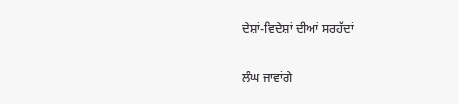ਦੇਸ਼ਾਂ-ਵਿਦੇਸ਼ਾਂ ਦੀਆਂ ਸਰਹੱਦਾਂ

ਲੰਘ ਜਾਵਾਂਗੇ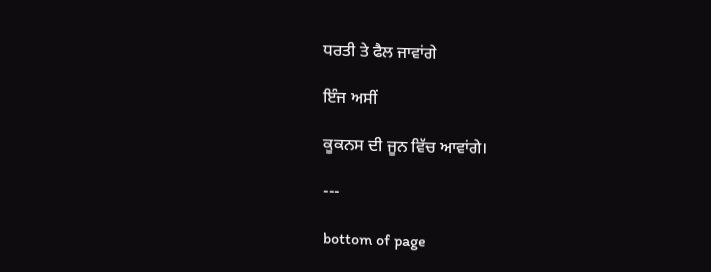ਧਰਤੀ ਤੇ ਫੈਲ ਜਾਵਾਂਗੇ

ਇੰਜ ਅਸੀਂ

ਕੂਕਨਸ ਦੀ ਜੂਨ ਵਿੱਚ ਆਵਾਂਗੇ।

---

bottom of page